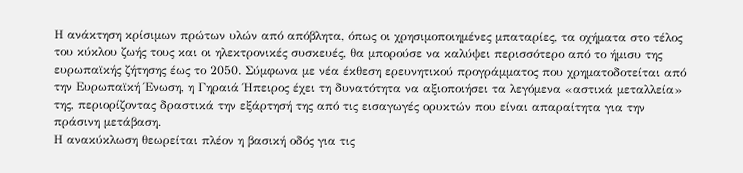Η ανάκτηση κρίσιμων πρώτων υλών από απόβλητα, όπως οι χρησιμοποιημένες μπαταρίες, τα οχήματα στο τέλος του κύκλου ζωής τους και οι ηλεκτρονικές συσκευές, θα μπορούσε να καλύψει περισσότερο από το ήμισυ της ευρωπαϊκής ζήτησης έως το 2050. Σύμφωνα με νέα έκθεση ερευνητικού προγράμματος που χρηματοδοτείται από την Ευρωπαϊκή Ένωση, η Γηραιά Ήπειρος έχει τη δυνατότητα να αξιοποιήσει τα λεγόμενα «αστικά μεταλλεία» της, περιορίζοντας δραστικά την εξάρτησή της από τις εισαγωγές ορυκτών που είναι απαραίτητα για την πράσινη μετάβαση.
Η ανακύκλωση θεωρείται πλέον η βασική οδός για τις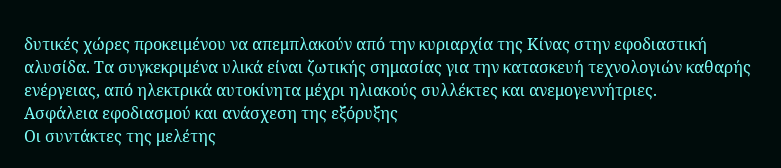δυτικές χώρες προκειμένου να απεμπλακούν από την κυριαρχία της Κίνας στην εφοδιαστική αλυσίδα. Τα συγκεκριμένα υλικά είναι ζωτικής σημασίας για την κατασκευή τεχνολογιών καθαρής ενέργειας, από ηλεκτρικά αυτοκίνητα μέχρι ηλιακούς συλλέκτες και ανεμογεννήτριες.
Ασφάλεια εφοδιασμού και ανάσχεση της εξόρυξης
Οι συντάκτες της μελέτης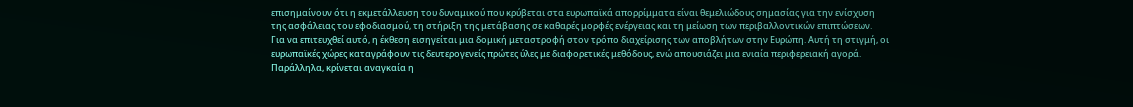επισημαίνουν ότι η εκμετάλλευση του δυναμικού που κρύβεται στα ευρωπαϊκά απορρίμματα είναι θεμελιώδους σημασίας για την ενίσχυση της ασφάλειας του εφοδιασμού, τη στήριξη της μετάβασης σε καθαρές μορφές ενέργειας και τη μείωση των περιβαλλοντικών επιπτώσεων.
Για να επιτευχθεί αυτό, η έκθεση εισηγείται μια δομική μεταστροφή στον τρόπο διαχείρισης των αποβλήτων στην Ευρώπη. Αυτή τη στιγμή, οι ευρωπαϊκές χώρες καταγράφουν τις δευτερογενείς πρώτες ύλες με διαφορετικές μεθόδους, ενώ απουσιάζει μια ενιαία περιφερειακή αγορά. Παράλληλα, κρίνεται αναγκαία η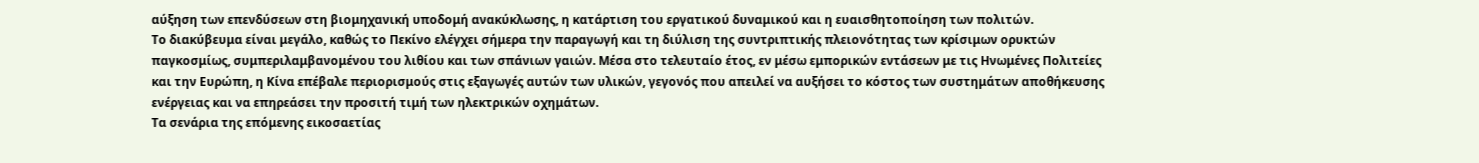αύξηση των επενδύσεων στη βιομηχανική υποδομή ανακύκλωσης, η κατάρτιση του εργατικού δυναμικού και η ευαισθητοποίηση των πολιτών.
Το διακύβευμα είναι μεγάλο, καθώς το Πεκίνο ελέγχει σήμερα την παραγωγή και τη διύλιση της συντριπτικής πλειονότητας των κρίσιμων ορυκτών παγκοσμίως, συμπεριλαμβανομένου του λιθίου και των σπάνιων γαιών. Μέσα στο τελευταίο έτος, εν μέσω εμπορικών εντάσεων με τις Ηνωμένες Πολιτείες και την Ευρώπη, η Κίνα επέβαλε περιορισμούς στις εξαγωγές αυτών των υλικών, γεγονός που απειλεί να αυξήσει το κόστος των συστημάτων αποθήκευσης ενέργειας και να επηρεάσει την προσιτή τιμή των ηλεκτρικών οχημάτων.
Τα σενάρια της επόμενης εικοσαετίας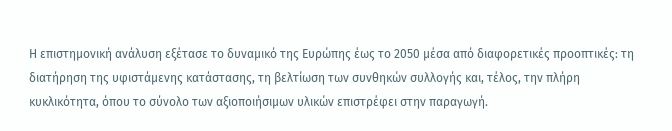Η επιστημονική ανάλυση εξέτασε το δυναμικό της Ευρώπης έως το 2050 μέσα από διαφορετικές προοπτικές: τη διατήρηση της υφιστάμενης κατάστασης, τη βελτίωση των συνθηκών συλλογής και, τέλος, την πλήρη κυκλικότητα, όπου το σύνολο των αξιοποιήσιμων υλικών επιστρέφει στην παραγωγή.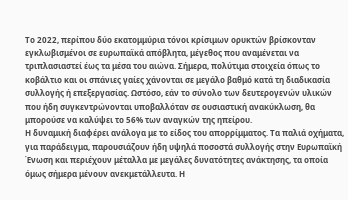Το 2022, περίπου δύο εκατομμύρια τόνοι κρίσιμων ορυκτών βρίσκονταν εγκλωβισμένοι σε ευρωπαϊκά απόβλητα, μέγεθος που αναμένεται να τριπλασιαστεί έως τα μέσα του αιώνα. Σήμερα, πολύτιμα στοιχεία όπως το κοβάλτιο και οι σπάνιες γαίες χάνονται σε μεγάλο βαθμό κατά τη διαδικασία συλλογής ή επεξεργασίας. Ωστόσο, εάν το σύνολο των δευτερογενών υλικών που ήδη συγκεντρώνονται υποβαλλόταν σε ουσιαστική ανακύκλωση, θα μπορούσε να καλύψει το 56% των αναγκών της ηπείρου.
Η δυναμική διαφέρει ανάλογα με το είδος του απορρίμματος. Τα παλιά οχήματα, για παράδειγμα, παρουσιάζουν ήδη υψηλά ποσοστά συλλογής στην Ευρωπαϊκή Ένωση και περιέχουν μέταλλα με μεγάλες δυνατότητες ανάκτησης, τα οποία όμως σήμερα μένουν ανεκμετάλλευτα. Η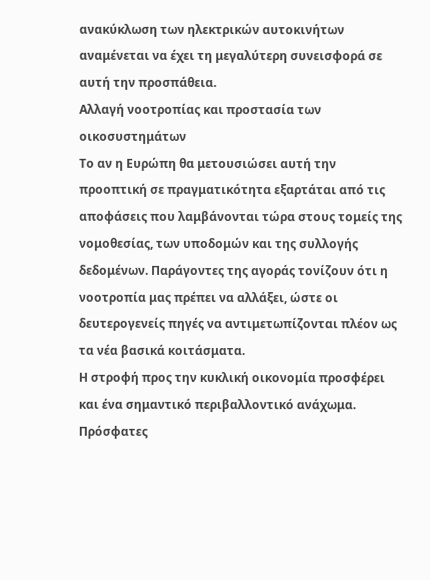ανακύκλωση των ηλεκτρικών αυτοκινήτων αναμένεται να έχει τη μεγαλύτερη συνεισφορά σε αυτή την προσπάθεια.
Αλλαγή νοοτροπίας και προστασία των οικοσυστημάτων
Το αν η Ευρώπη θα μετουσιώσει αυτή την προοπτική σε πραγματικότητα εξαρτάται από τις αποφάσεις που λαμβάνονται τώρα στους τομείς της νομοθεσίας, των υποδομών και της συλλογής δεδομένων. Παράγοντες της αγοράς τονίζουν ότι η νοοτροπία μας πρέπει να αλλάξει, ώστε οι δευτερογενείς πηγές να αντιμετωπίζονται πλέον ως τα νέα βασικά κοιτάσματα.
Η στροφή προς την κυκλική οικονομία προσφέρει και ένα σημαντικό περιβαλλοντικό ανάχωμα. Πρόσφατες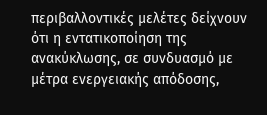περιβαλλοντικές μελέτες δείχνουν ότι η εντατικοποίηση της ανακύκλωσης, σε συνδυασμό με μέτρα ενεργειακής απόδοσης,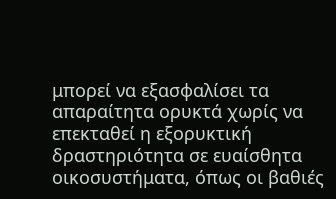μπορεί να εξασφαλίσει τα απαραίτητα ορυκτά χωρίς να επεκταθεί η εξορυκτική δραστηριότητα σε ευαίσθητα οικοσυστήματα, όπως οι βαθιές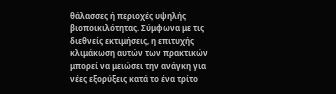θάλασσες ή περιοχές υψηλής βιοποικιλότητας. Σύμφωνα με τις διεθνείς εκτιμήσεις, η επιτυχής κλιμάκωση αυτών των πρακτικών μπορεί να μειώσει την ανάγκη για νέες εξορύξεις κατά το ένα τρίτο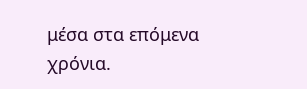μέσα στα επόμενα χρόνια.